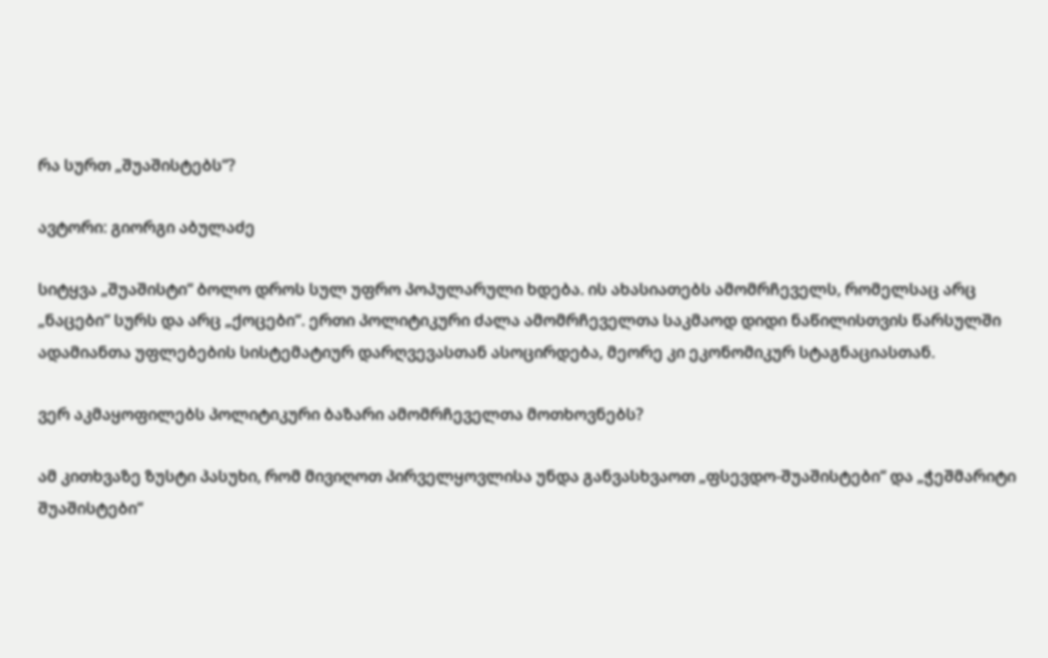რა სურთ „შუაშისტებს“?

ავტორი: გიორგი აბულაძე

სიტყვა „შუაშისტი“ ბოლო დროს სულ უფრო პოპულარული ხდება. ის ახასიათებს ამომრჩეველს, რომელსაც არც „ნაცები“ სურს და არც „ქოცები“. ერთი პოლიტიკური ძალა ამომრჩეველთა საკმაოდ დიდი ნაწილისთვის წარსულში ადამიანთა უფლებების სისტემატიურ დარღვევასთან ასოცირდება, მეორე კი ეკონომიკურ სტაგნაციასთან.

ვერ აკმაყოფილებს პოლიტიკური ბაზარი ამომრჩეველთა მოთხოვნებს?

ამ კითხვაზე ზუსტი პასუხი, რომ მივიღოთ პირველყოვლისა უნდა განვასხვაოთ „ფსევდო-შუაშისტები“ და „ჭეშმარიტი შუაშისტები“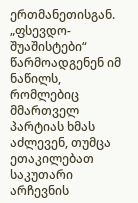ერთმანეთისგან. „ფსევდო-შუაშისტები“ წარმოადგენენ იმ ნაწილს, რომლებიც მმართველ პარტიას ხმას აძლევენ, თუმცა ეთაკილებათ საკუთარი არჩევნის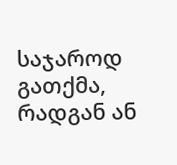საჯაროდ გათქმა, რადგან ან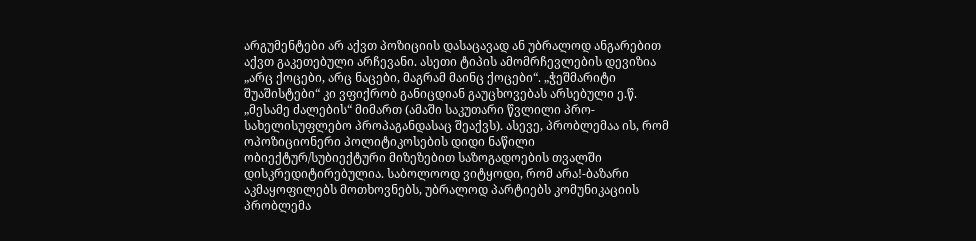არგუმენტები არ აქვთ პოზიციის დასაცავად ან უბრალოდ ანგარებით აქვთ გაკეთებული არჩევანი. ასეთი ტიპის ამომრჩევლების დევიზია „არც ქოცები, არც ნაცები, მაგრამ მაინც ქოცები“. „ჭეშმარიტი შუაშისტები“ კი ვფიქრობ განიცდიან გაუცხოვებას არსებული ე.წ. „მესამე ძალების“ მიმართ (ამაში საკუთარი წვლილი პრო-სახელისუფლებო პროპაგანდასაც შეაქვს). ასევე, პრობლემაა ის, რომ ოპოზიციონერი პოლიტიკოსების დიდი ნაწილი ობიექტურ/სუბიექტური მიზეზებით საზოგადოების თვალში დისკრედიტირებულია. საბოლოოდ ვიტყოდი, რომ არა!-ბაზარი აკმაყოფილებს მოთხოვნებს, უბრალოდ პარტიებს კომუნიკაციის პრობლემა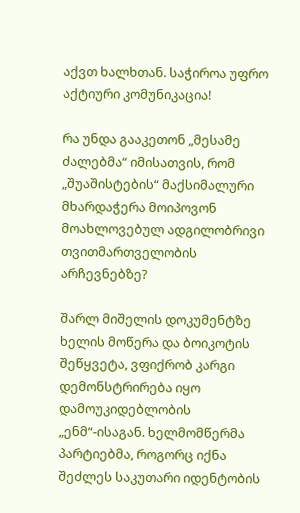აქვთ ხალხთან. საჭიროა უფრო აქტიური კომუნიკაცია!

რა უნდა გააკეთონ „მესამე ძალებმა“ იმისათვის, რომ „შუაშისტების“ მაქსიმალური მხარდაჭერა მოიპოვონ მოახლოვებულ ადგილობრივი თვითმართველობის არჩევნებზე?

შარლ მიშელის დოკუმენტზე ხელის მოწერა და ბოიკოტის შეწყვეტა, ვფიქრობ კარგი დემონსტრირება იყო დამოუკიდებლობის „ენმ“-ისაგან. ხელმომწერმა პარტიებმა, როგორც იქნა შეძლეს საკუთარი იდენტობის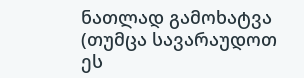ნათლად გამოხატვა (თუმცა სავარაუდოთ ეს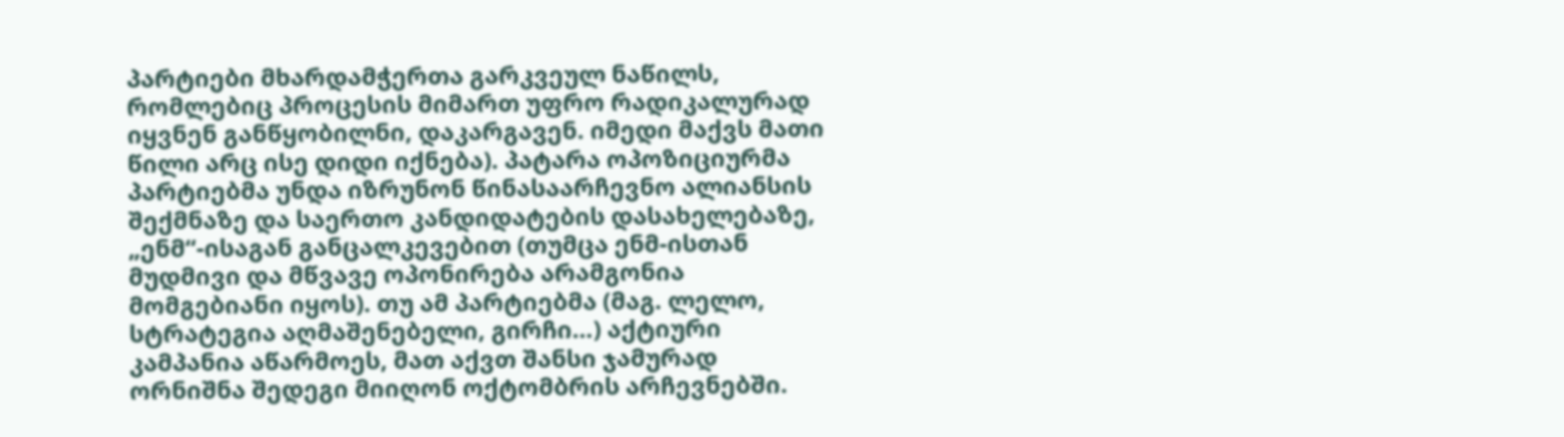პარტიები მხარდამჭერთა გარკვეულ ნაწილს, რომლებიც პროცესის მიმართ უფრო რადიკალურად იყვნენ განწყობილნი, დაკარგავენ. იმედი მაქვს მათი წილი არც ისე დიდი იქნება). პატარა ოპოზიციურმა პარტიებმა უნდა იზრუნონ წინასაარჩევნო ალიანსის შექმნაზე და საერთო კანდიდატების დასახელებაზე, „ენმ“-ისაგან განცალკევებით (თუმცა ენმ-ისთან მუდმივი და მწვავე ოპონირება არამგონია მომგებიანი იყოს). თუ ამ პარტიებმა (მაგ. ლელო, სტრატეგია აღმაშენებელი, გირჩი…) აქტიური კამპანია აწარმოეს, მათ აქვთ შანსი ჯამურად ორნიშნა შედეგი მიიღონ ოქტომბრის არჩევნებში.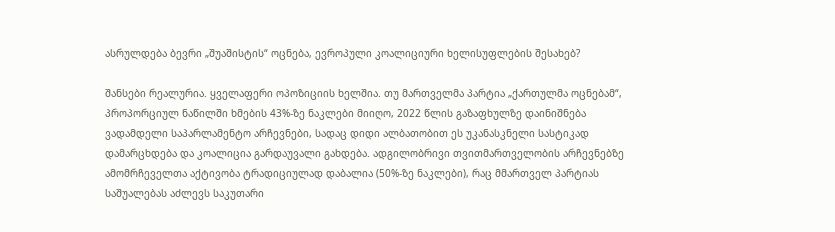ასრულდება ბევრი „შუაშისტის“ ოცნება, ევროპული კოალიციური ხელისუფლების შესახებ?

შანსები რეალურია. ყველაფერი ოპოზიციის ხელშია. თუ მართველმა პარტია „ქართულმა ოცნებამ“, პროპორციულ ნაწილში ხმების 43%-ზე ნაკლები მიიღო, 2022 წლის გაზაფხულზე დაინიშნება ვადამდელი საპარლამენტო არჩევნები, სადაც დიდი ალბათობით ეს უკანასკნელი სასტიკად დამარცხდება და კოალიცია გარდაუვალი გახდება. ადგილობრივი თვითმართველობის არჩევნებზე ამომრჩეველთა აქტივობა ტრადიციულად დაბალია (50%-ზე ნაკლები), რაც მმართველ პარტიას საშუალებას აძლევს საკუთარი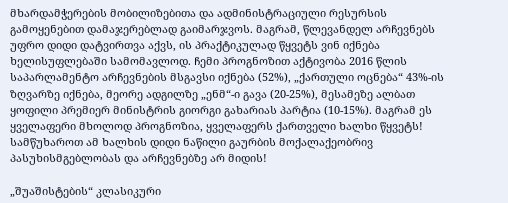მხარდამჭერების მობილიზებითა და ადმინისტრაციული რესურსის გამოყენებით დამაჯერებლად გაიმარჯვოს. მაგრამ, წლევანდელ არჩევნებს უფრო დიდი დატვირთვა აქვს, ის პრაქტიკულად წყვეტს ვინ იქნება ხელისუფლებაში სამომავლოდ. ჩემი პროგნოზით აქტივობა 2016 წლის საპარლამენტო არჩევნების მსგავსი იქნება (52%), „ქართული ოცნება“ 43%-ის ზღვარზე იქნება, მეორე ადგილზე „ენმ“-ი გავა (20-25%), მესამეზე ალბათ ყოფილი პრემიერ მინისტრის გიორგი გახარიას პარტია (10-15%). მაგრამ ეს ყველაფერი მხოლოდ პროგნოზია, ყველაფერს ქართველი ხალხი წყვეტს! სამწუხაროთ ამ ხალხის დიდი ნაწილი გაურბის მოქალაქეობრივ პასუხისმგებლობას და არჩევნებზე არ მიდის!

„შუაშისტების“ კლასიკური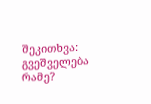შეკითხვა: გვეშველება რამე?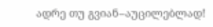ადრე თუ გვიან–აუცილებლად!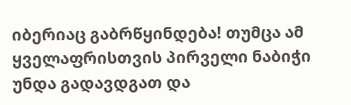იბერიაც გაბრწყინდება! თუმცა ამ ყველაფრისთვის პირველი ნაბიჭი უნდა გადავდგათ და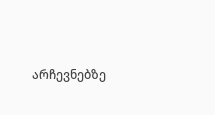არჩევნებზე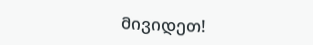მივიდეთ!